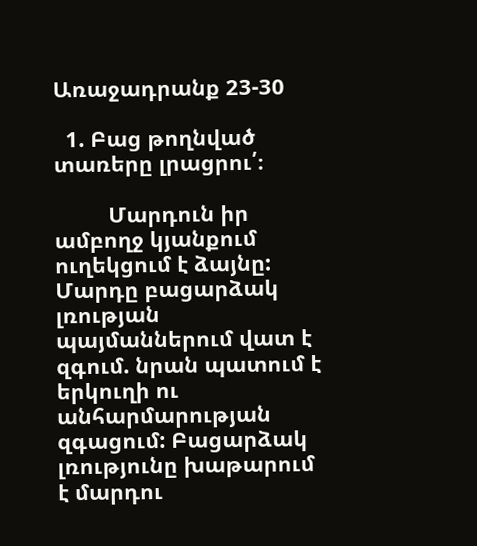Առաջադրանք 23-30

  1. Բաց թողնված տառերը լրացրու՛։

         Մարդուն իր ամբողջ կյանքում ուղեկցում է ձայնը: Մարդը բացարձակ լռության    պայմաններում վատ է զգում. նրան պատում է  երկուղի ու անհարմարության զգացում: Բացարձակ լռությունը խաթարում է մարդու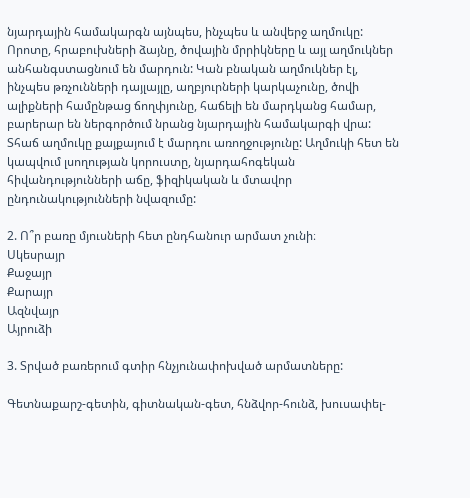նյարդային համակարգն այնպես, ինչպես և անվերջ աղմուկը: Որոտը, հրաբուխների ձայնը, ծովային մրրիկները և այլ աղմուկներ անհանգստացնում են մարդուն: Կան բնական աղմուկներ էլ, ինչպես թռչունների դայլայլը, աղբյուրների կարկաչունը, ծովի ալիքների համընթաց ճողփյունը, հաճելի են մարդկանց համար, բարերար են ներգործում նրանց նյարդային համակարգի վրա: Տհաճ աղմուկը քայքայում է մարդու առողջությունը: Աղմուկի հետ են կապվում լսողության կորուստը, նյարդահոգեկան հիվանդությունների աճը, ֆիզիկական և մտավոր ընդունակությունների նվազումը:

2. Ո՞ր բառը մյուսների հետ ընդհանուր արմատ չունի։
Սկեսրայր
Քաջայր
Քարայր
Ազնվայր
Այրուձի

3. Տրված բառերում գտիր հնչյունափոխված արմատները:

Գետնաքարշ-գետին, գիտնական-գետ, հնձվոր-հունձ, խուսափել-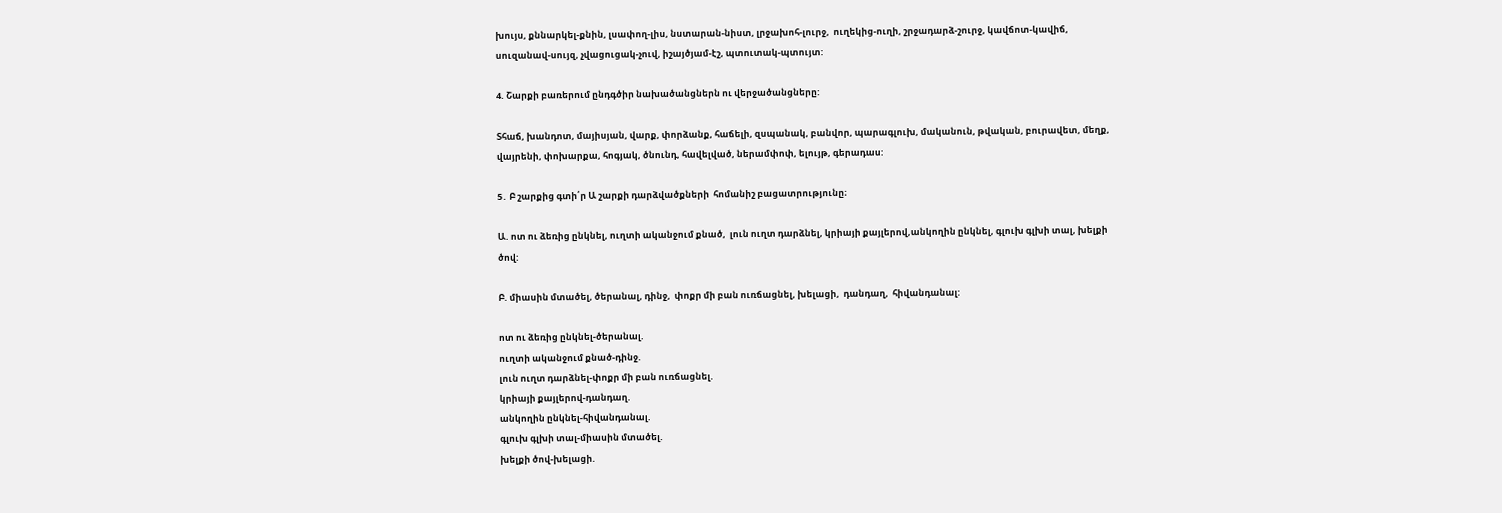խույս, քննարկել-քնին, լսափող-լիս, նստարան-նիստ, լրջախոհ-լուրջ,  ուղեկից-ուղի, շրջադարձ-շուրջ, կավճոտ-կավիճ, սուզանավ-սույզ, չվացուցակ-չուվ, իշայծյամ-էշ, պտուտակ-պտույտ:

4. Շարքի բառերում ընդգծիր նախածանցներն ու վերջածանցները:

Տհաճ, խանդոտ, մայիսյան, վարք, փորձանք, հաճելի, զսպանակ, բանվոր, պարագլուխ, մականուն, թվական, բուրավետ, մեղք, վայրենի, փոխարքա, հոգյակ, ծնունդ, հավելված, ներամփոփ, ելույթ, գերադաս:

5․ Բ շարքից գտի՛ր Ա շարքի դարձվածքների  հոմանիշ բացատրությունը։

Ա. ոտ ու ձեռից ընկնել, ուղտի ականջում քնած,  լուն ուղտ դարձնել, կրիայի քայլերով,անկողին ընկնել, գլուխ գլխի տալ, խելքի ծով:

Բ. միասին մտածել, ծերանալ, դինջ,  փոքր մի բան ուռճացնել, խելացի,  դանդաղ,  հիվանդանալ:

ոտ ու ձեռից ընկնել-ծերանալ.
ուղտի ականջում քնած-դինջ.
լուն ուղտ դարձնել-փոքր մի բան ուռճացնել.
կրիայի քայլերով-դանդաղ.
անկողին ընկնել-հիվանդանալ.
գլուխ գլխի տալ-միասին մտածել.
խելքի ծով-խելացի.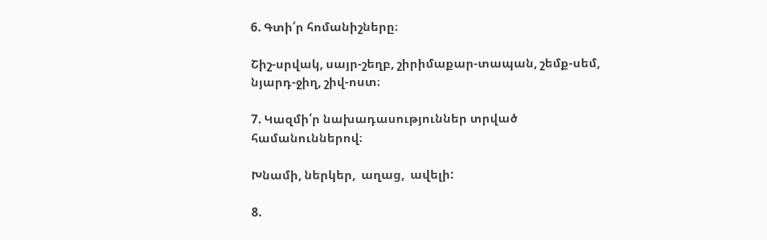6. Գտի՛ր հոմանիշները։

Շիշ-սրվակ, սայր-շեղբ, շիրիմաքար-տապան, շեմք-սեմ, նյարդ-ջիղ, շիվ-ոստ։

7. Կազմի՛ր նախադասություններ տրված համանուններով։

Խնամի, ներկեր,  աղաց,  ավելի:

8.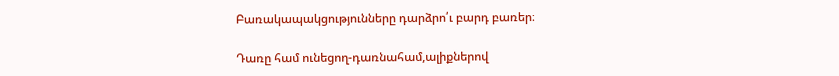Բառակապակցությունները դարձրո՛ւ բարդ բառեր։

Դառը համ ունեցող-դառնահամ,ալիքներով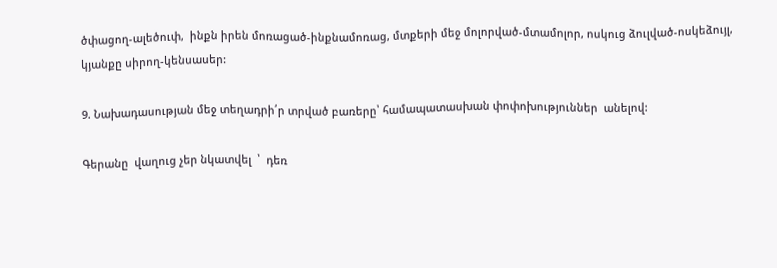ծփացող-ալեծուփ,  ինքն իրեն մոռացած-ինքնամոռաց, մտքերի մեջ մոլորված-մտամոլոր, ոսկուց ձուլված-ոսկեձույլ,  կյանքը սիրող-կենսասեր:

9. Նախադասության մեջ տեղադրի՛ր տրված բառերը՝ համապատասխան փոփոխություններ  անելով:

Գերանը  վաղուց չեր նկատվել  ՝  դեռ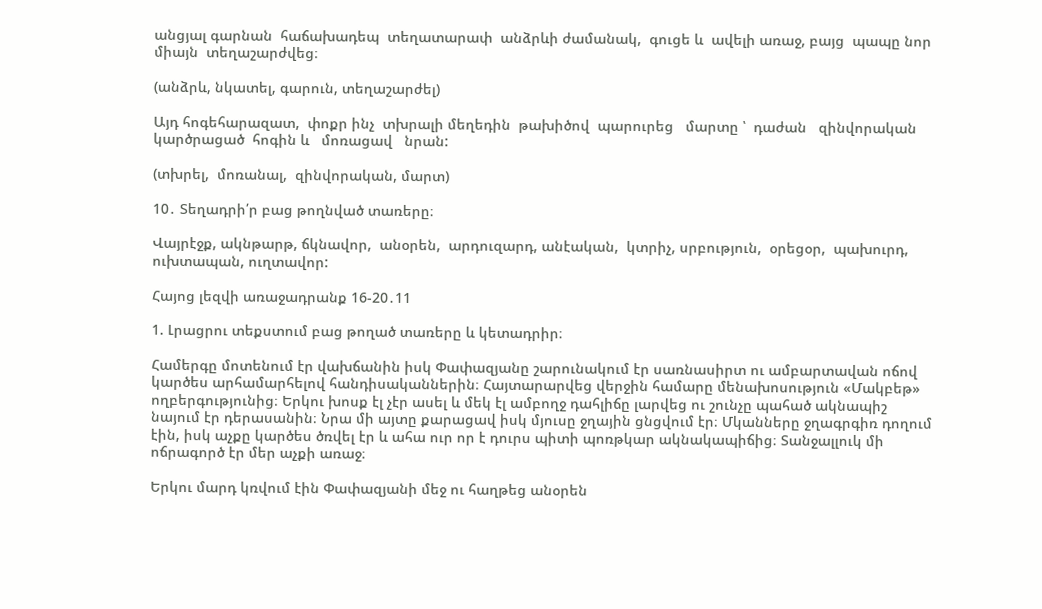անցյալ գարնան  հաճախադեպ  տեղատարափ  անձրևի ժամանակ,  գուցե և  ավելի առաջ, բայց  պապը նոր միայն  տեղաշարժվեց։

(անձրև, նկատել, գարուն, տեղաշարժել)

Այդ հոգեհարազատ,  փոքր ինչ  տխրալի մեղեդին  թախիծով  պարուրեց   մարտը ՝  դաժան   զինվորական կարծրացած  հոգին և   մոռացավ   նրան:

(տխրել,  մոռանալ,  զինվորական, մարտ)

10․ Տեղադրի՛ր բաց թողնված տառերը։

Վայրէջք, ակնթարթ, ճկնավոր,  անօրեն,  արդուզարդ, անէական,  կտրիչ, սրբություն,  օրեցօր,  պախուրդ,  ուխտապան, ուղտավոր:

Հայոց լեզվի առաջադրանք 16-20․11

1. Լրացրու տեքստում բաց թողած տառերը և կետադրիր։

Համերգը մոտենում էր վախճանին իսկ Փափազյանը շարունակում էր սառնասիրտ ու ամբարտավան ոճով կարծես արհամարհելով հանդիսականներին։ Հայտարարվեց վերջին համարը մենախոսություն «Մակբեթ» ողբերգությունից։ Երկու խոսք էլ չէր ասել և մեկ էլ ամբողջ դահլիճը լարվեց ու շունչը պահած ակնապիշ նայում էր դերասանին։ Նրա մի այտը քարացավ իսկ մյուսը ջղային ցնցվում էր։ Մկանները ջղագրգիռ դողում էին, իսկ աչքը կարծես ծռվել էր և ահա ուր որ է դուրս պիտի պոռթկար ակնակապիճից։ Տանջալլուկ մի ոճրագործ էր մեր աչքի առաջ։

Երկու մարդ կռվում էին Փափազյանի մեջ ու հաղթեց անօրեն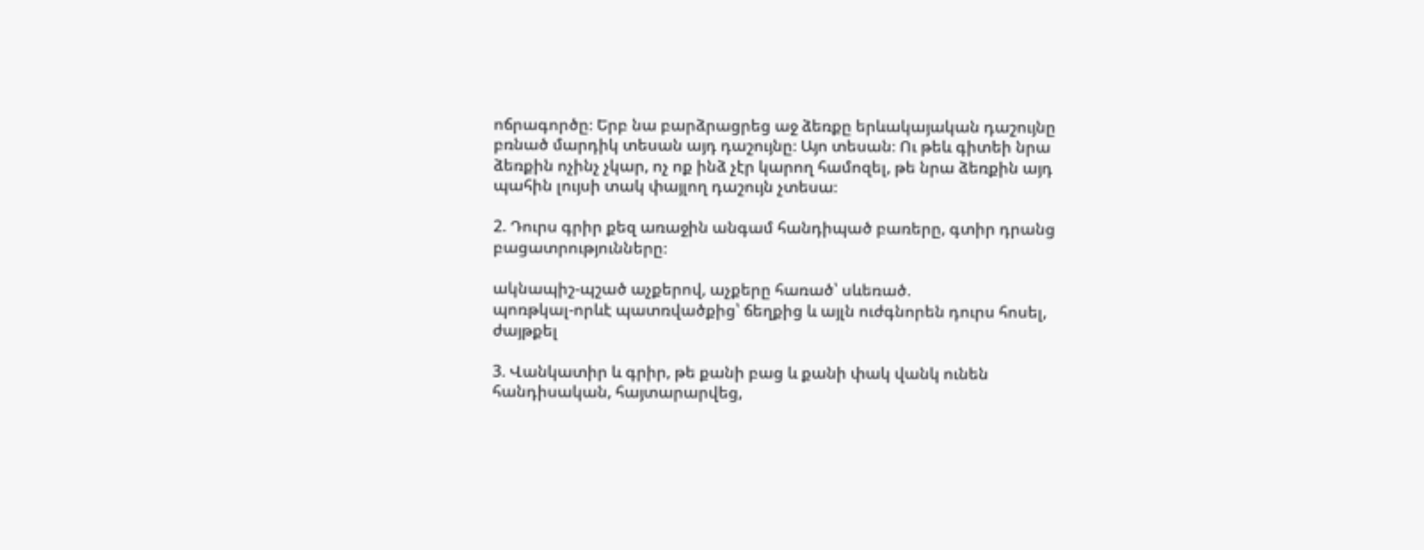ոճրագործը։ Երբ նա բարձրացրեց աջ ձեռքը երևակայական դաշույնը բռնած մարդիկ տեսան այդ դաշույնը։ Այո տեսան։ Ու թեև գիտեի նրա ձեռքին ոչինչ չկար, ոչ ոք ինձ չէր կարող համոզել, թե նրա ձեռքին այդ պահին լույսի տակ փայլող դաշույն չտեսա։

2. Դուրս գրիր քեզ առաջին անգամ հանդիպած բառերը, գտիր դրանց բացատրությունները։

ակնապիշ-պշած աչքերով, աչքերը հառած՝ սևեռած.
պոռթկալ-որևէ պատռվածքից՝ ճեղքից և այլն ուժգնորեն դուրս հոսել, ժայթքել

3. Վանկատիր և գրիր, թե քանի բաց և քանի փակ վանկ ունեն հանդիսական, հայտարարվեց,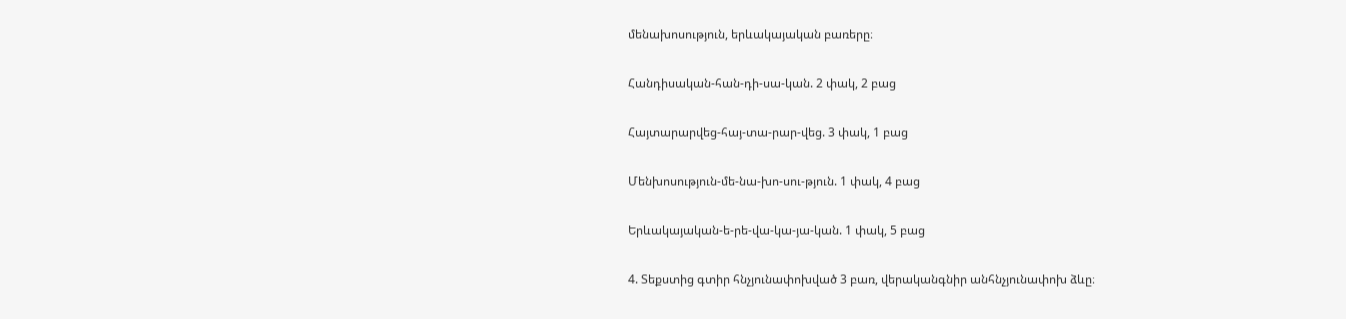մենախոսություն, երևակայական բառերը։

Հանդիսական-հան-դի-սա-կան. 2 փակ, 2 բաց

Հայտարարվեց-հայ-տա-րար-վեց. 3 փակ, 1 բաց

Մենխոսություն-մե-նա-խո-սու-թյուն. 1 փակ, 4 բաց

Երևակայական-ե-րե-վա-կա-յա-կան. 1 փակ, 5 բաց

4. Տեքստից գտիր հնչյունափոխված 3 բառ, վերականգնիր անհնչյունափոխ ձևը։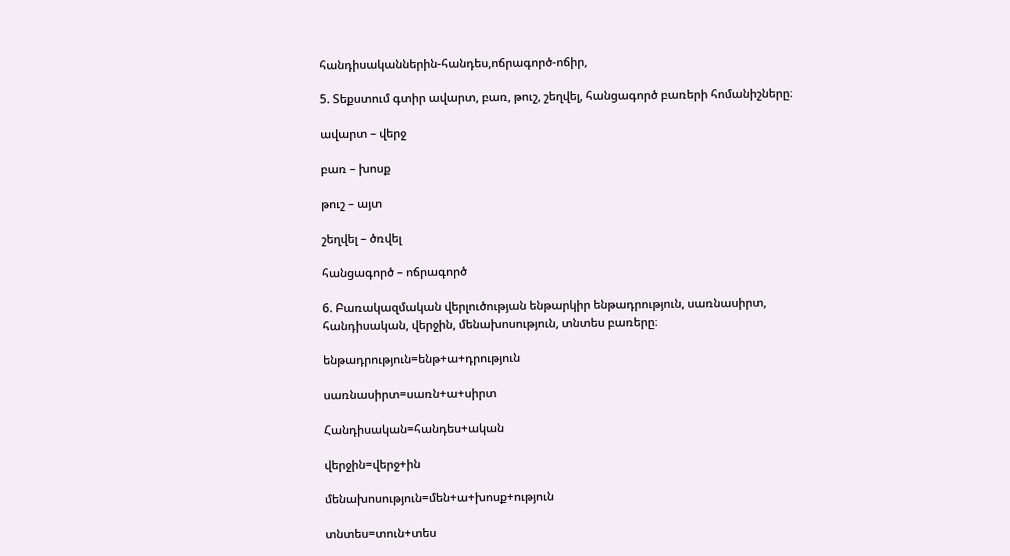հանդիսականներին-հանդես,ոճրագործ-ոճիր,

5. Տեքստում գտիր ավարտ, բառ, թուշ, շեղվել, հանցագործ բառերի հոմանիշները։

ավարտ – վերջ

բառ – խոսք

թուշ – այտ

շեղվել – ծռվել

հանցագործ – ոճրագործ

6. Բառակազմական վերլուծության ենթարկիր ենթադրություն, սառնասիրտ, հանդիսական, վերջին, մենախոսություն, տնտես բառերը։

ենթադրություն=ենթ+ա+դրություն

սառնասիրտ=սառն+ա+սիրտ

Հանդիսական=հանդես+ական

վերջին=վերջ+ին

մենախոսություն=մեն+ա+խոսք+ություն

տնտես=տուն+տես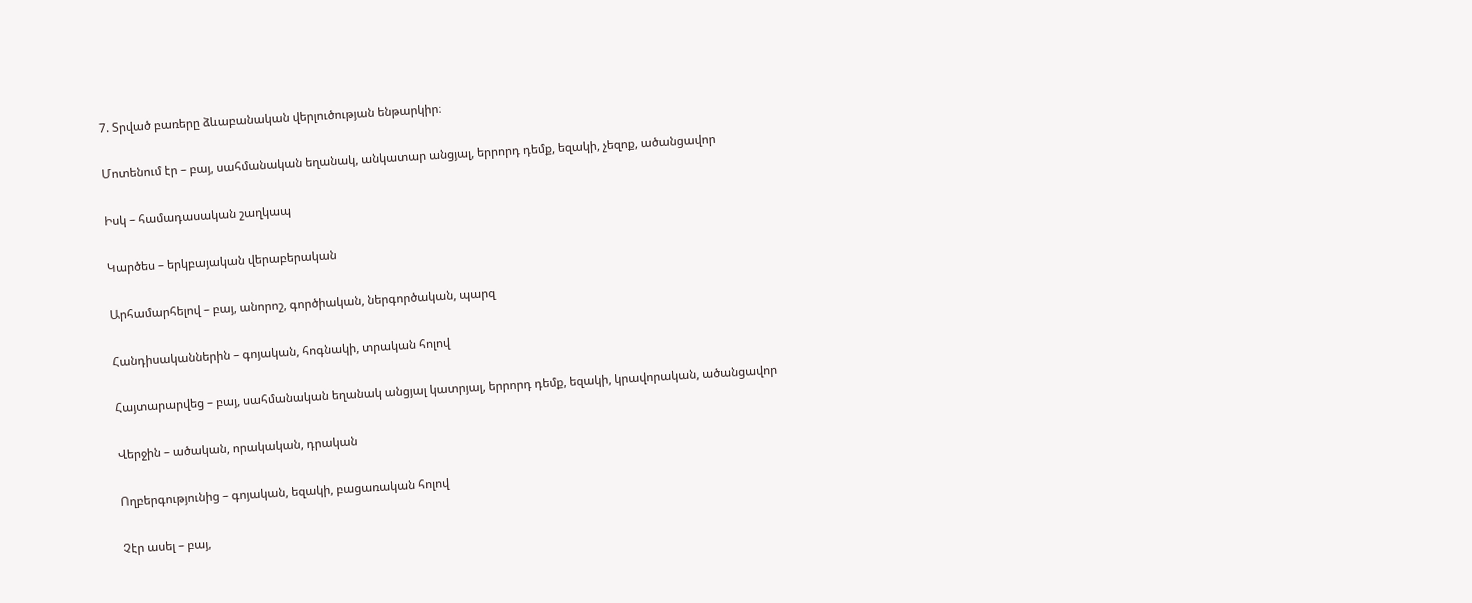7. Տրված բառերը ձևաբանական վերլուծության ենթարկիր։

Մոտենում էր – բայ, սահմանական եղանակ, անկատար անցյալ, երրորդ դեմք, եզակի, չեզոք, ածանցավոր

Իսկ – համադասական շաղկապ

Կարծես – երկբայական վերաբերական

Արհամարհելով – բայ, անորոշ, գործիական, ներգործական, պարզ

Հանդիսականներին – գոյական, հոգնակի, տրական հոլով

Հայտարարվեց – բայ, սահմանական եղանակ անցյալ կատրյալ, երրորդ դեմք, եզակի, կրավորական, ածանցավոր

Վերջին – ածական, որակական, դրական

Ողբերգությունից – գոյական, եզակի, բացառական հոլով

Չէր ասել – բայ,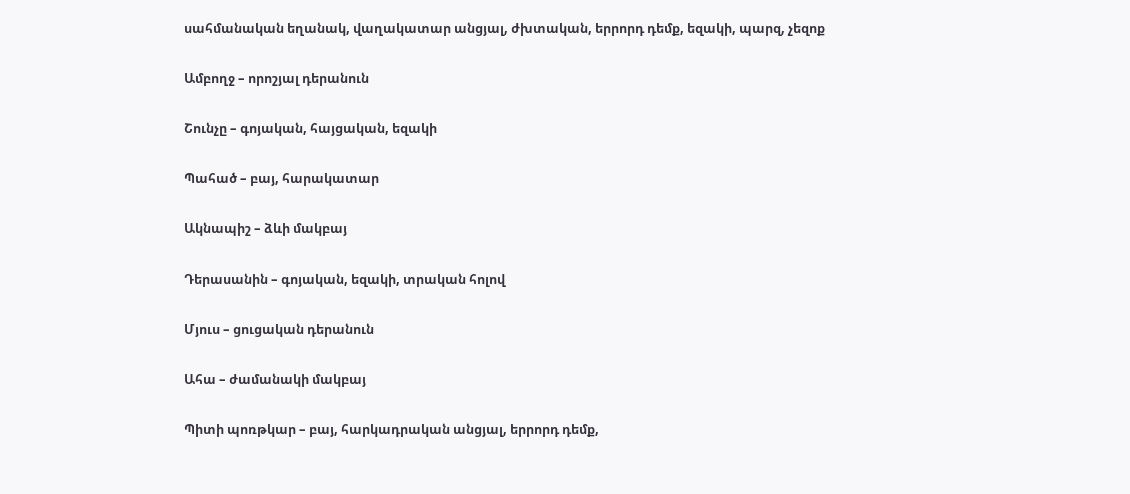սահմանական եղանակ, վաղակատար անցյալ, ժխտական, երրորդ դեմք, եզակի, պարզ, չեզոք

Ամբողջ – որոշյալ դերանուն

Շունչը – գոյական, հայցական, եզակի

Պահած – բայ, հարակատար

Ակնապիշ – ձևի մակբայ

Դերասանին – գոյական, եզակի, տրական հոլով

Մյուս – ցուցական դերանուն

Ահա – ժամանակի մակբայ

Պիտի պոռթկար – բայ, հարկադրական անցյալ, երրորդ դեմք,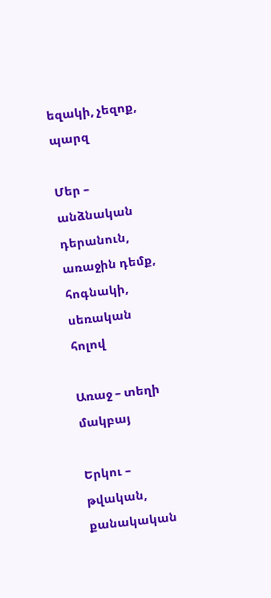եզակի, չեզոք, պարզ

Մեր – անձնական դերանուն, առաջին դեմք, հոգնակի, սեռական հոլով

Առաջ – տեղի մակբայ

Երկու – թվական, քանակական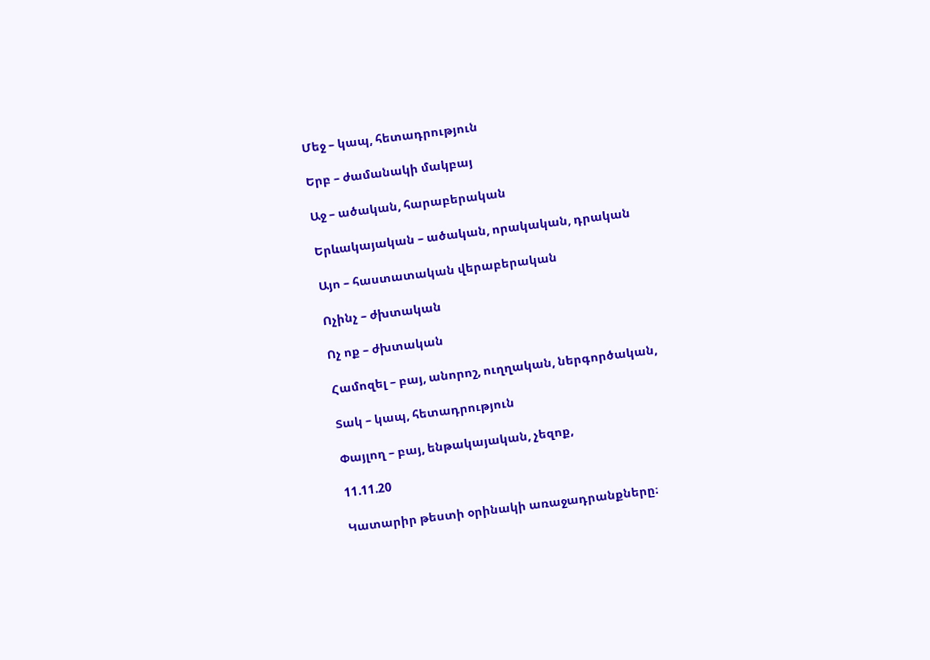Մեջ – կապ, հետադրություն

Երբ – ժամանակի մակբայ

Աջ – ածական, հարաբերական

Երևակայական – ածական, որակական, դրական

Այո – հաստատական վերաբերական

Ոչինչ – ժխտական

Ոչ ոք – ժխտական

Համոզել – բայ, անորոշ, ուղղական, ներգործական,

Տակ – կապ, հետադրություն

Փայլող – բայ, ենթակայական, չեզոք,

11.11.20

Կատարիր թեստի օրինակի առաջադրանքները։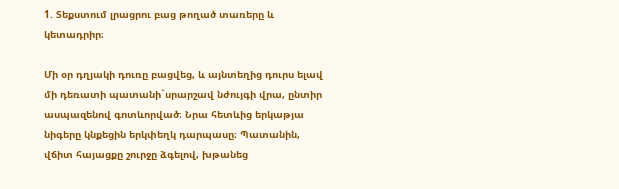1. Տեքստում լրացրու բաց թողած տառերը և կետադրիր։

Մի օր դղյակի դուռը բացվեց, և այնտեղից դուրս ելավ մի դեռատի պատանի`սրարշավ նժույգի վրա, ընտիր ասպազենով գոտևորված։ Նրա հետևից երկաթյա նիգերը կնքեցին երկփեղկ դարպասը։ Պատանին, վճիտ հայացքը շուրջը ձգելով, խթանեց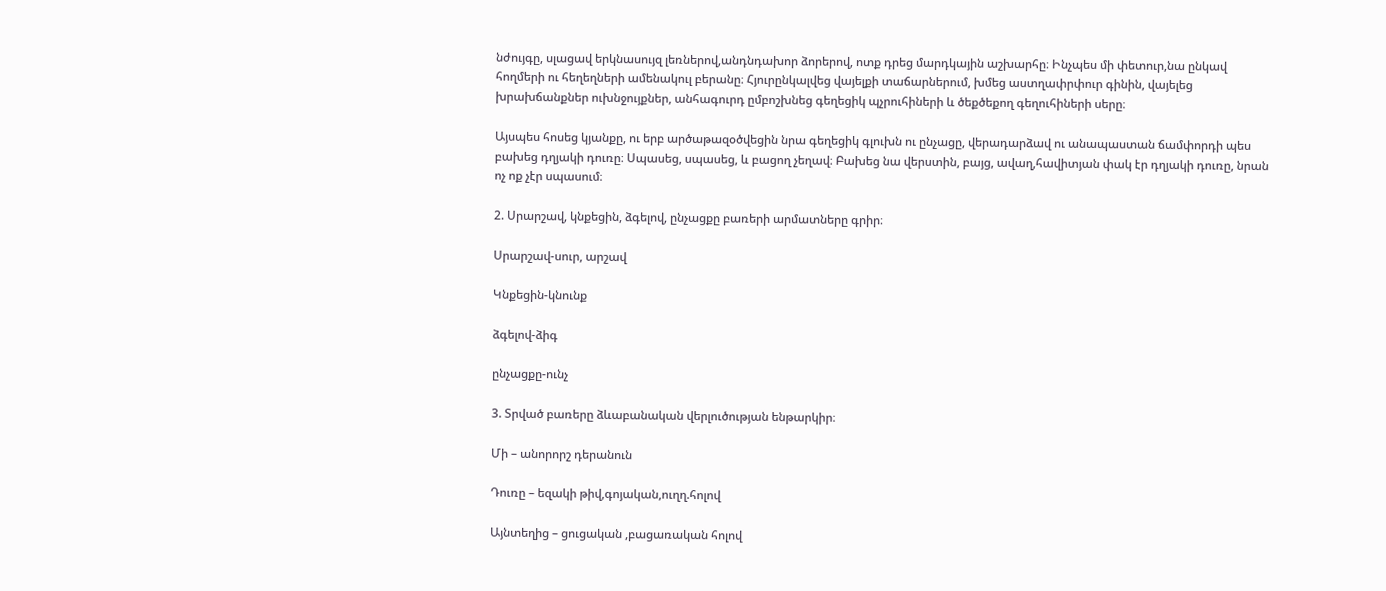նժույգը, սլացավ երկնասույզ լեռներով,անդնդախոր ձորերով, ոտք դրեց մարդկային աշխարհը։ Ինչպես մի փետուր,նա ընկավ հողմերի ու հեղեղների ամենակուլ բերանը։ Հյուրընկալվեց վայելքի տաճարներում, խմեց աստղափրփուր գինին, վայելեց խրախճանքներ ուխնջույքներ, անհագուրդ ըմբոշխնեց գեղեցիկ պչրուհիների և ծեքծեքող գեղուհիների սերը։

Այսպես հոսեց կյանքը, ու երբ արծաթազօծվեցին նրա գեղեցիկ գլուխն ու ընչացը, վերադարձավ ու անապաստան ճամփորդի պես բախեց դղյակի դուռը։ Սպասեց, սպասեց, և բացող չեղավ։ Բախեց նա վերստին, բայց, ավաղ,հավիտյան փակ էր դղյակի դուռը, նրան ոչ ոք չէր սպասում։

2. Սրարշավ, կնքեցին, ձգելով, ընչացքը բառերի արմատները գրիր։

Սրարշավ-սուր, արշավ

Կնքեցին-կնունք

ձգելով-ձիգ

ընչացքը-ունչ

3. Տրված բառերը ձևաբանական վերլուծության ենթարկիր։

Մի – անորորշ դերանուն

Դուռը – եզակի թիվ,գոյական,ուղղ.հոլով

Այնտեղից – ցուցական ,բացառական հոլով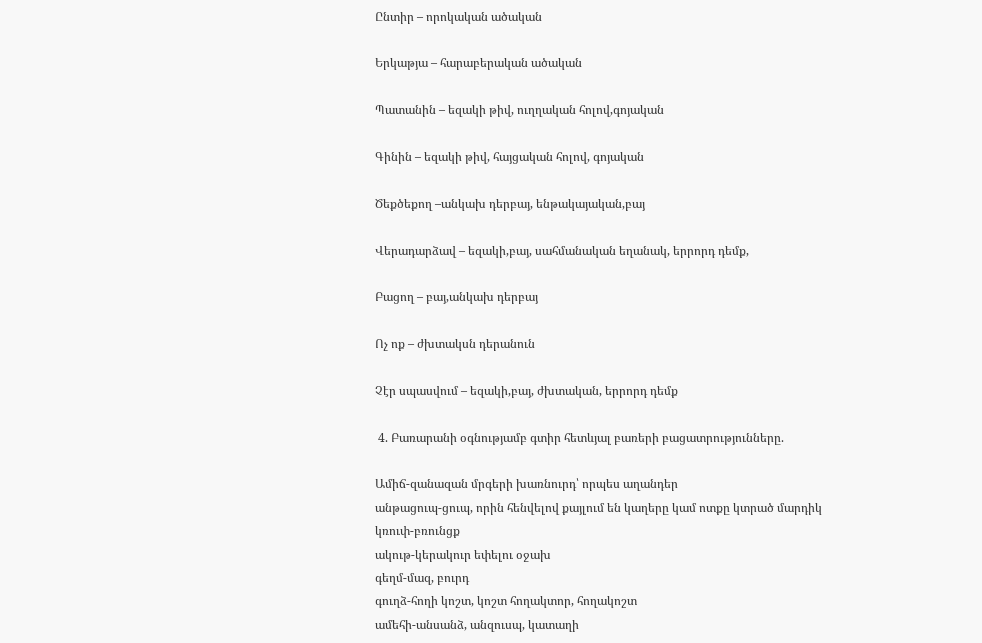Ընտիր – որոկական ածական

Երկաթյա – հարաբերական ածական

Պատանին – եզակի թիվ, ուղղական հոլով,գոյական

Գինին – եզակի թիվ, հայցական հոլով, գոյական

Ծեքծեքող –անկախ դերբայ, ենթակայական,բայ

Վերադարձավ – եզակի,բայ, սահմանական եղանակ, երրորդ դեմք,

Բացող – բայ,անկախ դերբայ

Ոչ ոք – ժխտակսն դերանուն

Չէր սպասվում – եզակի,բայ, ժխտական, երրորդ դեմք

 4. Բառարանի օգնությամբ գտիր հետևյալ բառերի բացատրությունները.

Ամիճ-զանազան մրգերի խառնուրդ՝ որպես աղանդեր
անթացուպ-ցուպ, որին հենվելով քայլում են կաղերը կամ ոտքը կտրած մարդիկ
կռուփ-բռունցք
ակութ-կերակուր եփելու օջախ
գեղմ-մազ, բուրդ
գուղձ-հողի կոշտ, կոշտ հողակտոր, հողակոշտ
ամեհի-անսանձ, անզուսպ, կատաղի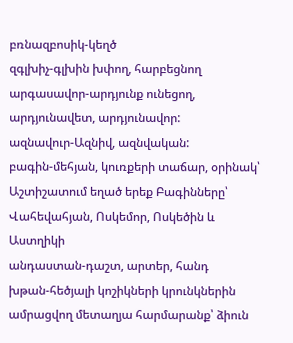բռնազբոսիկ-կեղծ
զգլխիչ-գլխին խփող, հարբեցնող
արգասավոր-արդյունք ունեցող, արդյունավետ, արդյունավոր:
ազնավուր-Ազնիվ, ազնվական:
բագին-մեհյան, կուռքերի տաճար, օրինակ՝ Աշտիշատում եղած երեք Բագինները՝ Վահեվահյան, Ոսկեմոր, Ոսկեծին և Աստղիկի
անդաստան-դաշտ, արտեր, հանդ
խթան-հեծյալի կոշիկների կրունկներին ամրացվող մետաղյա հարմարանք՝ ձիուն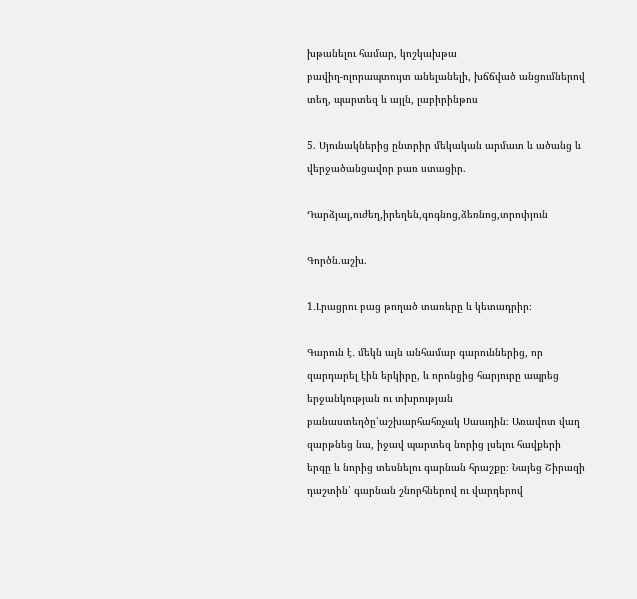խթանելու համար, կոշկախթա
բավիղ-ոլորապտույտ անելանելի, խճճված անցումներով տեղ, պարտեզ և այլն, լաբիրինթոս

5. Սյունակներից ընտրիր մեկական արմատ և ածանց և վերջածանցավոր բառ ստացիր.

Դարձյալ,ուժեղ,իրեղեն,գոգնոց,ձեռնոց,տրոփյուն

Գործն.աշխ.

1․Լրացրու բաց թողած տառերը և կետադրիր։

Գարուն է․ մեկն այն անհամար գարուններից, որ զարդարել էին երկիրը, և որոնցից հարյուրը ապրեց երջանկության ու տխրության բանաստեղծը՝աշխարհահռչակ Սաադին։ Առավոտ վաղ զարթնեց նա, իջավ պարտեզ նորից լսելու հավքերի երգը և նորից տեսնելու գարնան հրաշքը։ Նայեց Շիրազի դաշտին՝ գարնան շնորհներով ու վարդերով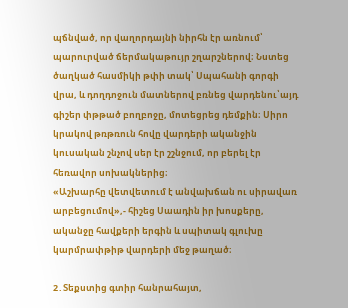պճնված, որ վաղորդայնի նիրհն էր առնում՝ պարուրված ճերմակաթույր շղարշներով։ Նստեց ծաղկած հասմիկի թփի տակ՝ Սպահանի գորգի վրա, և դողդոջուն մատներով բռնեց վարդենու՝այդ գիշեր փթթած բողբոջը, մոտեցրեց դեմքին։ Սիրո կրակով թռթռուն հովը վարդերի ականջին կուսական շնչով սեր էր շշնջում, որ բերել էր հեռավոր սոխակներից։
«Աշխարհը վետվետում է անվախճան ու սիրավառ արբեցումով»,- հիշեց Սաադին իր խոսքերը, ականջը հավքերի երգին և սպիտակ գլուխը կարմրափթիթ վարդերի մեջ թաղած։

2․Տեքստից գտիր հանրահայտ,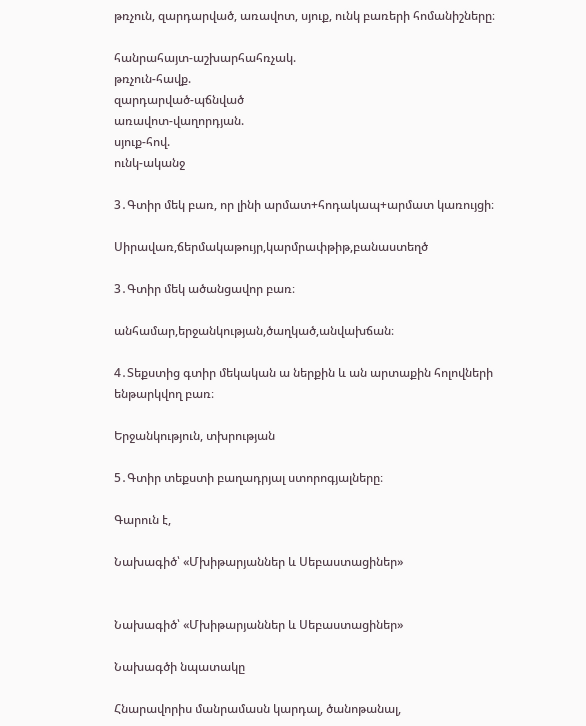թռչուն, զարդարված, առավոտ, սյուք, ունկ բառերի հոմանիշները։

հանրահայտ-աշխարհահռչակ.
թռչուն-հավք.
զարդարված-պճնված
առավոտ-վաղորդյան.
սյուք-հով.
ունկ-ականջ

3․Գտիր մեկ բառ, որ լինի արմատ+հոդակապ+արմատ կառույցի։

Սիրավառ,ճերմակաթույր,կարմրափթիթ,բանաստեղծ

3․Գտիր մեկ ածանցավոր բառ։

անհամար,երջանկության,ծաղկած,անվախճան։

4․Տեքստից գտիր մեկական ա ներքին և ան արտաքին հոլովների ենթարկվող բառ։

Երջանկություն, տխրության

5․Գտիր տեքստի բաղադրյալ ստորոգյալները։

Գարուն է,

Նախագիծ՝ «Մխիթարյաններ և Սեբաստացիներ»


Նախագիծ՝ «Մխիթարյաններ և Սեբաստացիներ»

Նախագծի նպատակը

Հնարավորիս մանրամասն կարդալ, ծանոթանալ,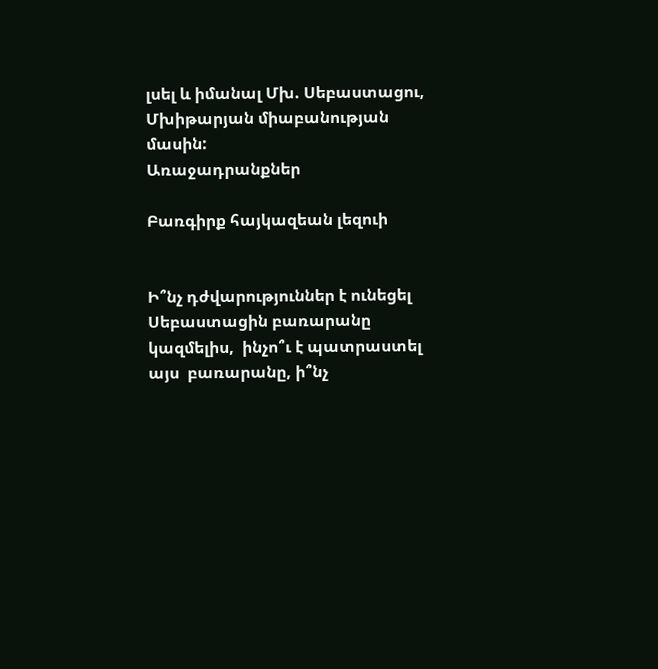լսել և իմանալ Մխ. Սեբաստացու, Մխիթարյան միաբանության մասին:
Առաջադրանքներ

Բառգիրք հայկազեան լեզուի


Ի՞նչ դժվարություններ է ունեցել Սեբաստացին բառարանը կազմելիս,  ինչո՞ւ է պատրաստել  այս  բառարանը, ի՞նչ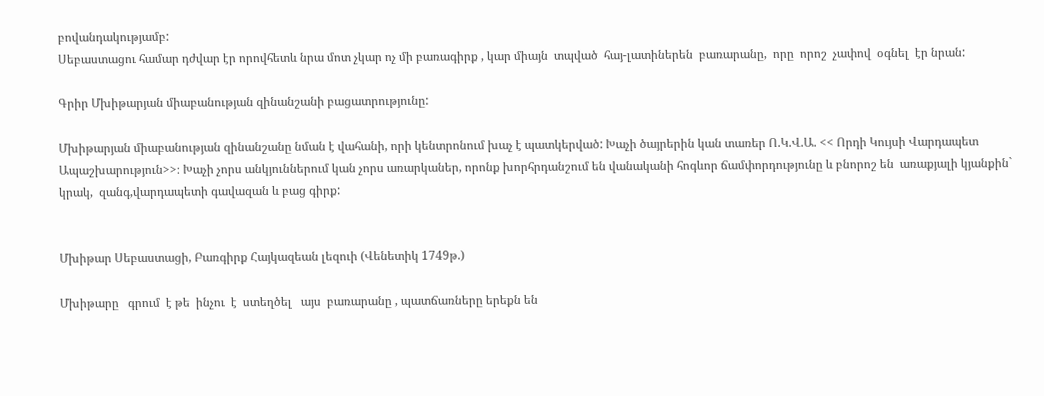բովանդակությամբ:
Սեբաստացու համար դժվար էր որովհետև նրա մոտ չկար ոչ մի բառագիրք , կար միայն  տպված  հայ-լատիներեն  բառարանը,  որը  որոշ  չափով  օգնել  էր նրան:

Գրիր Մխիթարյան միաբանության զինանշանի բացատրությունը:

Մխիթարյան միաբանության զինանշանը նման է վահանի, որի կենտրոնում խաչ է պատկերված: Խաչի ծայրերին կան տառեր Ո.Կ.Վ.Ա. << Որդի Կույսի Վարդապետ Ապաշխարություն>>։ Խաչի չորս անկյուններում կան չորս առարկաներ, որոնք խորհրդանշում են վանականի հոգևոր ճամփորդությունը և բնորոշ են  առաքյալի կյանքին` կրակ,  զանգ,վարդապետի գավազան և բաց գիրք:


Մխիթար Սեբաստացի, Բառգիրք Հայկազեան լեզուի (Վենետիկ 1749թ.)

Մխիթարը   գրում  է թե  ինչու  է  ստեղծել   այս  բառարանը , պատճառները երեքն են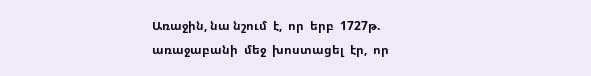Առաջին, նա նշում  է,  որ  երբ  1727թ.   առաջաբանի  մեջ  խոստացել  էր,  որ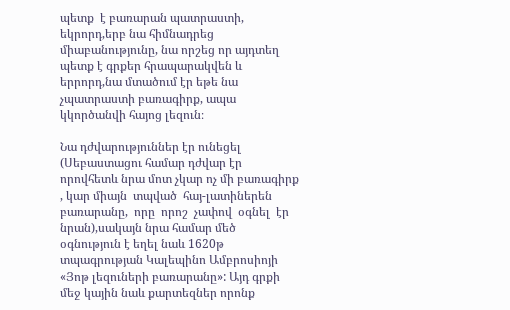պետք  է բառարան պատրաստի, եկրորդ,երբ նա հիմնադրեց միաբանությունը, նա որշեց որ այդտեղ պետք է գրքեր հրապարակվեն և երրորդ,նա մտածում էր եթե նա չպատրաստի բառագիրք, ապա կկործանվի հայոց լեզուն։

Նա դժվարություններ էր ունեցել (Սեբաստացու համար դժվար էր որովհետև նրա մոտ չկար ոչ մի բառագիրք , կար միայն  տպված  հայ-լատիներեն  բառարանը,  որը  որոշ  չափով  օգնել  էր նրան),սակայն նրա համար մեծ օգնություն է եղել նաև 1620թ տպագրության Կալեպինո Ամբրոսիոյի «Յոթ լեզուների բառարանը»: Այդ գրքի մեջ կային նաև քարտեզներ որոնք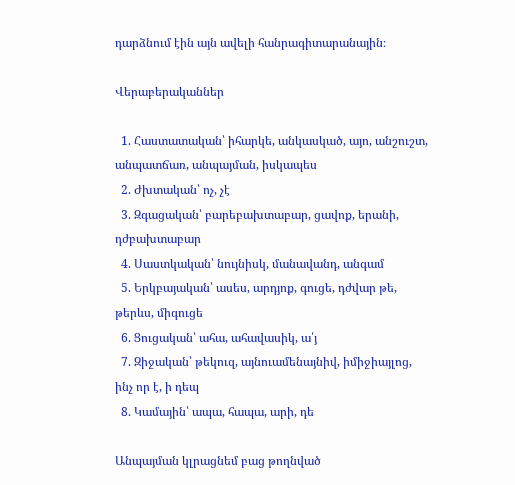դարձնում էին այն ավելի հանրագիտարանային։

Վերաբերականներ

  1. Հաստատական՝ իհարկե, անկասկած, այո, անշուշտ, անպատճառ, անպայման, իսկապես
  2. Ժխտական՝ ոչ, չէ
  3. Զգացական՝ բարեբախտաբար, ցավոք, երանի, դժբախտաբար
  4. Սաստկական՝ նույնիսկ, մանավանդ, անգամ
  5. Երկբայական՝ ասես, արդյոք, գուցե, դժվար թե, թերևս, միգուցե
  6. Ցուցական՝ ահա, ահավասիկ, ա՛յ
  7. Զիջական՝ թեկուզ, այնուամենայնիվ, իմիջիայլոց, ինչ որ է, ի դեպ
  8. Կամային՝ ապա, հապա, արի, դե

Անպայման կլրացնեմ բաց թողնված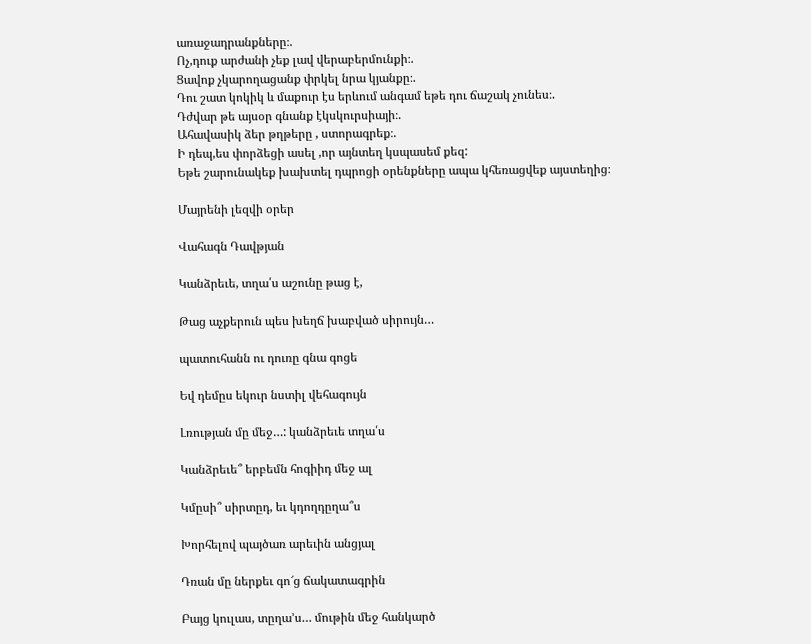առաջադրանքները։.
Ոչ,դուք արժանի չեք լավ վերաբերմունքի։.
Ցավոք չկարողացանք փրկել նրա կյանքը։.
Դու շատ կոկիկ և մաքուր էս երևում անգամ եթե դու ճաշակ չունես։.
Դժվար թե այսօր գնանք էկսկուրսիայի։.
Ահավասիկ ձեր թղթերը , ստորագրեք։.
Ի դեպ,ես փորձեցի ասել ,որ այնտեղ կսպասեմ քեզ:
Եթե շարունակեք խախտել դպրոցի օրենքները ապա կհեռացվեք այստեղից։

Մայրենի լեզվի օրեր

Վահագն Դավթյան

Կանձրեւե, տղա՛ս աշունը թաց է,

Թաց աչքերուն պես խեղճ խաբված սիրույն…

պատուհանն ու դուռը գնա գոցե

Եվ դեմըս եկուր նստիլ վեհագույն

Լռության մը մեջ…: կանձրեւե տղա՛ս

Կանձրեւե՞ երբեմն հոգիիդ մեջ ալ

Կմըսի՞ սիրտըդ, եւ կդողդըղա՞ս

Խորհելով պայծառ արեւին անցյալ

Դռան մը ներքեւ գո՜ց ճակատագրին

Բայց կուլաս, տըղա’ս… մութին մեջ հանկարծ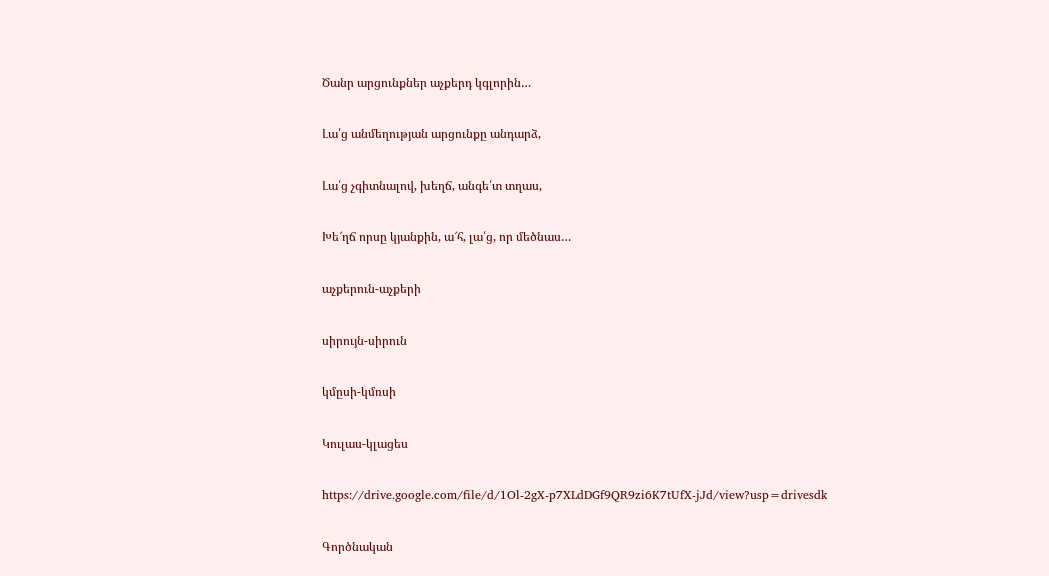Ծանր արցունքներ աչքերդ կգլորին…

Լա՛ց անմեղության արցունքը անդարձ,

Լա՛ց չգիտնալով, խեղճ, անգե՛տ տղաս,

Խե՜ղճ որսը կյանքին, ա՜հ, լա՛ց, որ մեծնաս…

աչքերուն-աչքերի

սիրույն-սիրուն

կմըսի-կմռսի

Կուլաս-կլացես

https://drive.google.com/file/d/1Ol-2gX-p7XLdDGf9QR9zi6K7tUfX-jJd/view?usp=drivesdk

Գործնական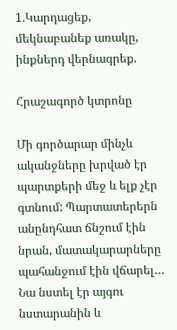1․Կարդացեք, մեկնաբանեք առակը, ինքներդ վերնագրեք.

Հրաշագործ կտրոնը

Մի գործարար մինչև ականջները խրված էր պարտքերի մեջ և ելք չէր գտնում: Պարտատերերն անընդհատ ճնշում էին նրան, մատակարարները պահանջում էին վճարել…
Նա նստել էր այգու նստարանին և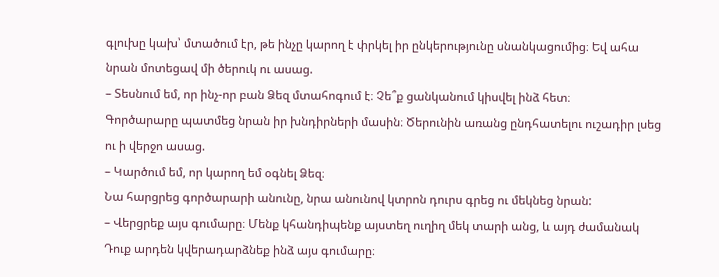գլուխը կախ՝ մտածում էր, թե ինչը կարող է փրկել իր ընկերությունը սնանկացումից։ Եվ ահա նրան մոտեցավ մի ծերուկ ու ասաց.
– Տեսնում եմ, որ ինչ-որ բան Ձեզ մտահոգում է։ Չե՞ք ցանկանում կիսվել ինձ հետ։
Գործարարը պատմեց նրան իր խնդիրների մասին։ Ծերունին առանց ընդհատելու ուշադիր լսեց ու ի վերջո ասաց.
– Կարծում եմ, որ կարող եմ օգնել Ձեզ։
Նա հարցրեց գործարարի անունը, նրա անունով կտրոն դուրս գրեց ու մեկնեց նրան:
– Վերցրեք այս գումարը։ Մենք կհանդիպենք այստեղ ուղիղ մեկ տարի անց, և այդ ժամանակ Դուք արդեն կվերադարձնեք ինձ այս գումարը։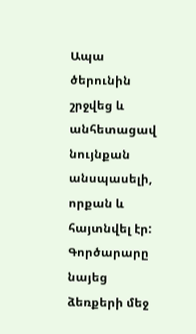Ապա ծերունին շրջվեց և անհետացավ նույնքան անսպասելի, որքան և հայտնվել էր:
Գործարարը նայեց ձեռքերի մեջ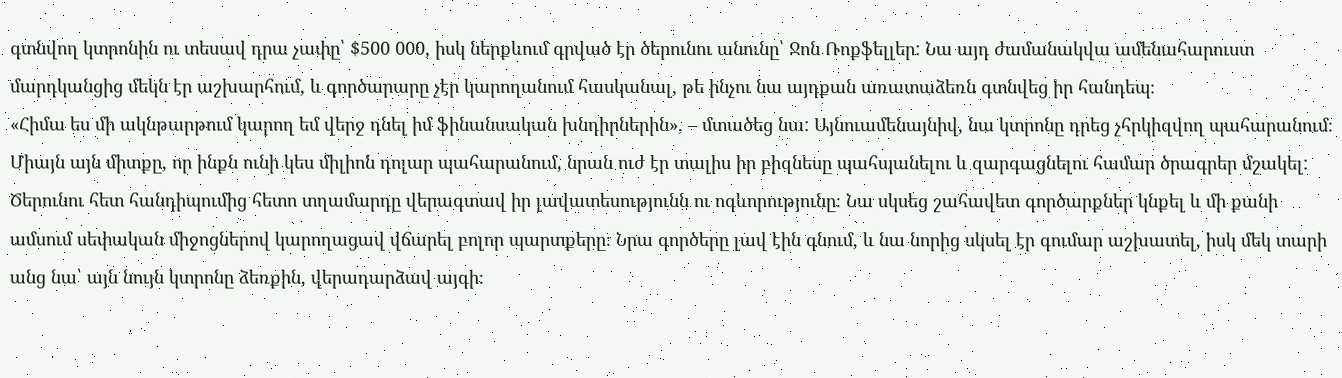գտնվող կտրոնին ու տեսավ դրա չափը՝ $500 000, իսկ ներքևում գրված էր ծերունու անունը՝ Ջոն Ռոքֆելլեր: Նա այդ ժամանակվա ամենահարուստ մարդկանցից մեկն էր աշխարհում, և գործարարը չէր կարողանում հասկանալ, թե ինչու նա այդքան առատաձեռն գտնվեց իր հանդեպ։
«Հիմա ես մի ակնթարթում կարող եմ վերջ դնել իմ ֆինանսական խնդիրներին», – մտածեց նա: Այնուամենայնիվ, նա կտրոնը դրեց չհրկիզվող պահարանում։ Միայն այն միտքը, որ ինքն ունի կես միլիոն դոլար պահարանում, նրան ուժ էր տալիս իր բիզնեսը պահպանելու և զարգացնելու համար ծրագրեր մշակել:
Ծերունու հետ հանդիպումից հետո տղամարդը վերագտավ իր լավատեսությունն ու ոգևորությունը։ Նա սկսեց շահավետ գործարքներ կնքել և մի քանի ամսում սեփական միջոցներով կարողացավ վճարել բոլոր պարտքերը։ Նրա գործերը լավ էին գնում, և նա նորից սկսել էր գումար աշխատել, իսկ մեկ տարի անց նա՝ այն նույն կտրոնը ձեռքին, վերադարձավ այգի։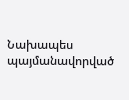Նախապես պայմանավորված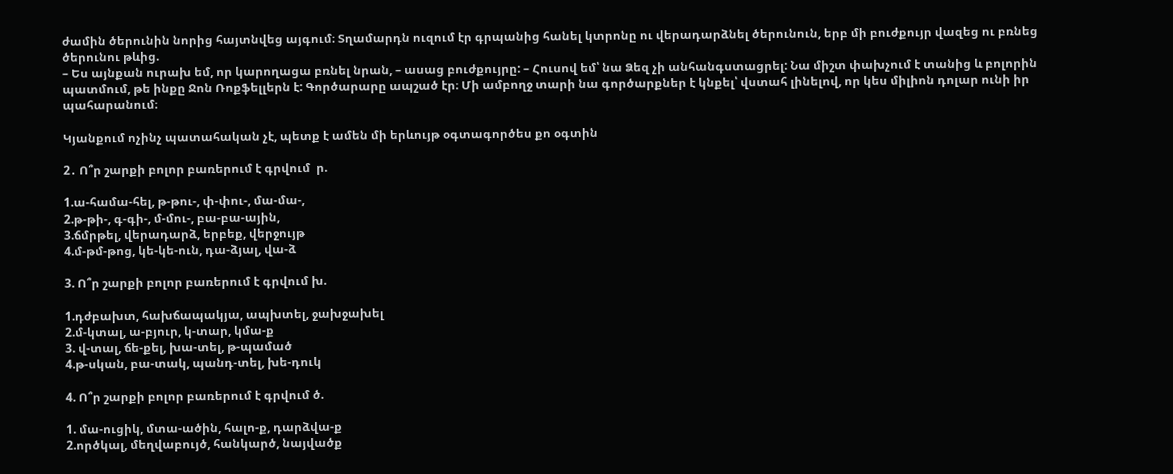ժամին ծերունին նորից հայտնվեց այգում։ Տղամարդն ուզում էր գրպանից հանել կտրոնը ու վերադարձնել ծերունուն, երբ մի բուժքույր վազեց ու բռնեց ծերունու թևից.
– Ես այնքան ուրախ եմ, որ կարողացա բռնել նրան, – ասաց բուժքույրը: – Հուսով եմ՝ նա Ձեզ չի անհանգստացրել: Նա միշտ փախչում է տանից և բոլորին պատմում, թե ինքը Ջոն Ռոքֆելլերն է: Գործարարը ապշած էր։ Մի ամբողջ տարի նա գործարքներ է կնքել՝ վստահ լինելով, որ կես միլիոն դոլար ունի իր պահարանում։

Կյանքում ոչինչ պատահական չէ, պետք է ամեն մի երևույթ օգտագործես քո օգտին

2․ Ո՞ր շարքի բոլոր բառերում է գրվում  ր.

1.ա-համա-հել, թ-թու-, փ-փու-, մա-մա-,
2.թ-թի-, գ-գի-, մ-մու-, բա-բա-ային,
3.ճմրթել, վերադարձ, երբեք, վերջույթ
4.մ-թմ-թոց, կե-կե-ուն, դա-ձյալ, վա-ձ

3. Ո՞ր շարքի բոլոր բառերում է գրվում խ.

1.դժբախտ, հախճապակյա, ապխտել, ջախջախել
2.մ-կտալ, ա-բյուր, կ-տար, կմա-ք
3. վ-տալ, ճե-քել, խա-տել, թ-պամած
4.թ-սկան, բա-տակ, պանդ-տել, խե-դուկ

4. Ո՞ր շարքի բոլոր բառերում է գրվում ծ.

1. մա-ուցիկ, մտա-ածին, հալո-ք, դարձվա-ք
2.ործկալ, մեղվաբույծ, հանկարծ, նայվածք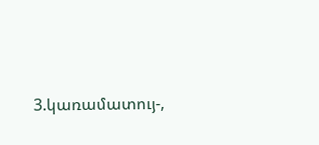3.կառամատույ-,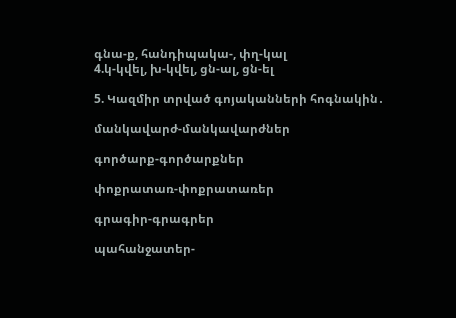գնա-ք, հանդիպակա-, փղ-կալ
4.կ-կվել, խ-կվել, ցն-ալ, ցն-ել

5. Կազմիր տրված գոյականների հոգնակին․

մանկավարժ-մանկավարժներ

գործարք-գործարքներ

փոքրատառ-փոքրատառեր

գրագիր-գրագրեր

պահանջատեր-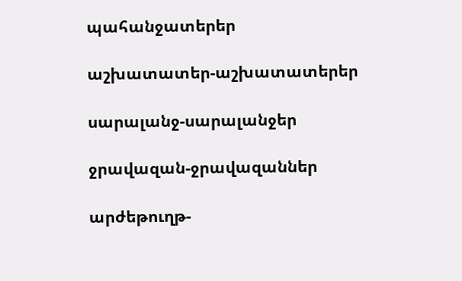պահանջատերեր

աշխատատեր-աշխատատերեր

սարալանջ-սարալանջեր

ջրավազան-ջրավազաններ

արժեթուղթ-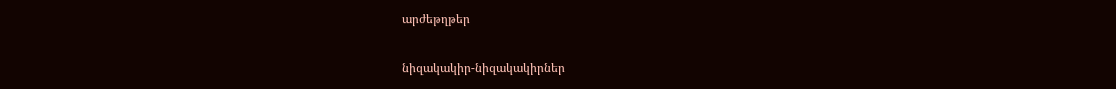արժեթղթեր

նիզակակիր-նիզակակիրներ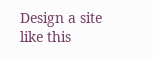Design a site like this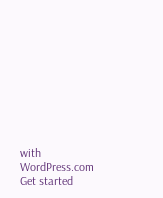with WordPress.com
Get started